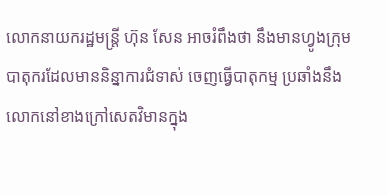លោកនាយករដ្ឋមន្ត្រី ហ៊ុន សែន អាចរំពឹងថា នឹងមានហ្វូងក្រុមបាតុករដែលមាននិន្នាការជំទាស់ ចេញធ្វើបាតុកម្ម ប្រឆាំងនឹងលោកនៅខាងក្រៅសេតវិមានក្នុង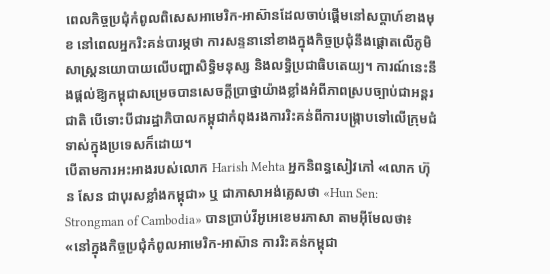ពេលកិច្ចប្រជុំកំពូលពិសេសអាមេរិក-អាស៊ានដែលចាប់ផ្តើមនៅសប្តាហ៍ខាងមុខ នៅពេលអ្នករិះគន់បារម្ភថា ការសន្ទនានៅខាងក្នុងកិច្ចប្រជុំនឹងផ្តោតលើភូមិសាស្ត្រនយោបាយលើបញ្ហាសិទ្ធិមនុស្ស និងលទ្ធិប្រជាធិបតេយ្យ។ ការណ៍នេះនឹងផ្តល់ឱ្យកម្ពុជាសម្រេចបានសេចក្តីប្រាថ្នាយ៉ាងខ្លាំងអំពីភាពស្របច្បាប់ជាអន្តរជាតិ បើទោះបីជារដ្ឋាភិបាលកម្ពុជាកំពុងរងការរិះគន់ពីការបង្រ្កាបទៅលើក្រុមជំទាស់ក្នុងប្រទេសក៏ដោយ។
បើតាមការអះអាងរបស់លោក Harish Mehta អ្នកនិពន្ធសៀវភៅ «លោក ហ៊ុន សែន ជាបុរសខ្លាំងកម្ពុជា» ឬ ជាភាសាអង់គ្លេសថា «Hun Sen: Strongman of Cambodia» បានប្រាប់វីអូអេខេមរភាសា តាមអ៊ីមែលថា៖ «នៅក្នុងកិច្ចប្រជុំកំពូលអាមេរិក-អាស៊ាន ការរិះគន់កម្ពុជា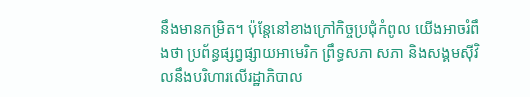នឹងមានកម្រិត។ ប៉ុន្តែនៅខាងក្រៅកិច្ចប្រជុំកំពូល យើងអាចរំពឹងថា ប្រព័ន្ធផ្សព្វផ្សាយអាមេរិក ព្រឹទ្ធសភា សភា និងសង្គមស៊ីវិលនឹងបរិហារលើរដ្ឋាភិបាល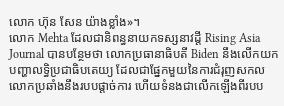លោក ហ៊ុន សែន យ៉ាងខ្លាំង»។
លោក Mehta ដែលជានិពន្ធនាយកទស្សនាវដ្តី Rising Asia Journal បានបន្ថែមថា លោកប្រធានាធិបតី Biden នឹងលើកយកបញ្ហាលទ្ធិប្រជាធិបតេយ្យ ដែលជាផ្នែកមួយនៃការជំរុញសកលលោកប្រឆាំងនឹងរបបផ្តាច់ការ ហើយទំនងជាលើកឡើងពីរបប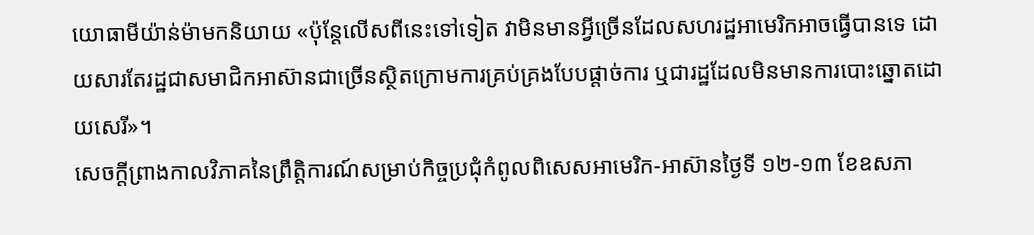យោធាមីយ៉ាន់ម៉ាមកនិយាយ «ប៉ុន្តែលើសពីនេះទៅទៀត វាមិនមានអ្វីច្រើនដែលសហរដ្ឋអាមេរិកអាចធ្វើបានទេ ដោយសារតែរដ្ឋជាសមាជិកអាស៊ានជាច្រើនស្ថិតក្រោមការគ្រប់គ្រងបែបផ្តាច់ការ ឬជារដ្ឋដែលមិនមានការបោះឆ្នោតដោយសេរី»។
សេចក្តីព្រាងកាលវិភាគនៃព្រឹត្តិការណ៍សម្រាប់កិច្ចប្រជុំកំពូលពិសេសអាមេរិក-អាស៊ានថ្ងៃទី ១២-១៣ ខែឧសភា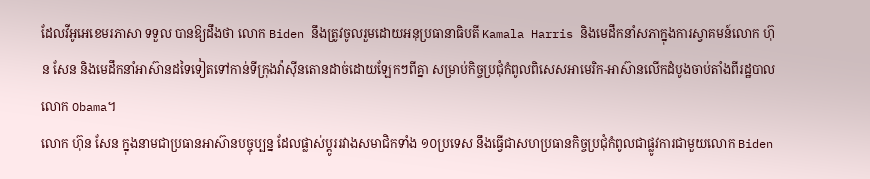ដែលវីអូអេខេមរភាសា ទទួល បានឱ្យដឹងថា លោក Biden នឹងត្រូវចូលរួមដោយអនុប្រធានាធិបតី Kamala Harris និងមេដឹកនាំសភាក្នុងការស្វាគមន៍លោក ហ៊ុន សែន និងមេដឹកនាំអាស៊ានដទៃទៀតទៅកាន់ទីក្រុងវ៉ាស៊ីនតោនដាច់ដោយឡែកៗពីគ្នា សម្រាប់កិច្ចប្រជុំកំពូលពិសេសអាមេរិក-អាស៊ានលើកដំបូងចាប់តាំងពីរដ្ឋបាលលោក Obama។
លោក ហ៊ុន សែន ក្នុងនាមជាប្រធានអាស៊ានបច្ចុប្បន្ន ដែលផ្លាស់ប្តូររវាងសមាជិកទាំង ១០ប្រទេស នឹងធ្វើជាសហប្រធានកិច្ចប្រជុំកំពូលជាផ្លូវការជាមួយលោក Biden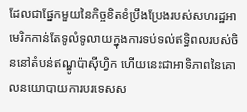ដែលជាផ្នែកមួយនៃកិច្ចខិតខំប្រឹងប្រែងរបស់សហរដ្ឋអាមេរិកកាន់តែទូលំទូលាយក្នុងការទប់ទល់ឥទ្ធិពលរបស់ចិននៅតំបន់ឥណ្ឌូប៉ាស៊ីហ្វិក ហើយនេះជាអាទិភាពនៃគោលនយោបាយការបរទេសស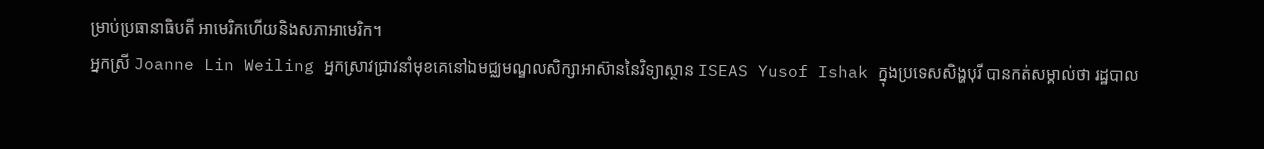ម្រាប់ប្រធានាធិបតី អាមេរិកហើយនិងសភាអាមេរិក។
អ្នកស្រី Joanne Lin Weiling អ្នកស្រាវជ្រាវនាំមុខគេនៅឯមជ្ឈមណ្ឌលសិក្សាអាស៊ាននៃវិទ្យាស្ថាន ISEAS Yusof Ishak ក្នុងប្រទេសសិង្ហបុរី បានកត់សម្គាល់ថា រដ្ឋបាល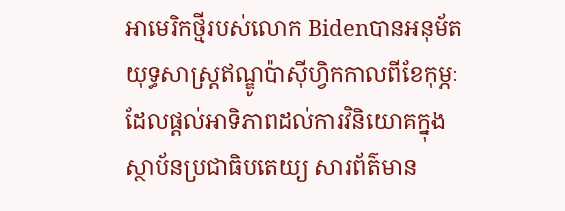អាមេរិកថ្មីរបស់លោក Bidenបានអនុម័តយុទ្ធសាស្ត្រឥណ្ឌូប៉ាស៊ីហ្វិកកាលពីខែកុម្ភៈ ដែលផ្តល់អាទិភាពដល់ការវិនិយោគក្នុងស្ថាប័នប្រជាធិបតេយ្យ សារព័ត៌មាន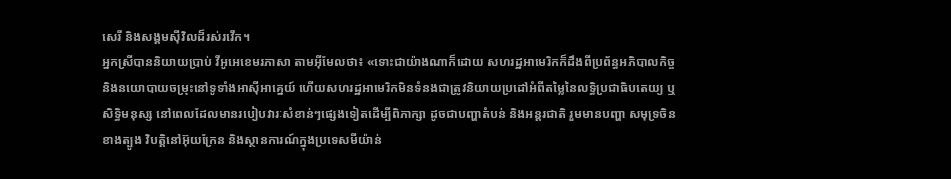សេរី និងសង្គមស៊ីវិលដ៏រស់រវើក។
អ្នកស្រីបាននិយាយប្រាប់ វីអូអេខេមរភាសា តាមអ៊ីមែលថា៖ «ទោះជាយ៉ាងណាក៏ដោយ សហរដ្ឋអាមេរិកក៏ដឹងពីប្រព័ន្ធអភិបាលកិច្ច និងនយោបាយចម្រុះនៅទូទាំងអាស៊ីអាគ្នេយ៍ ហើយសហរដ្ឋអាមេរិកមិនទំនងជាត្រូវនិយាយប្រដៅអំពីតម្លៃនៃលទ្ធិប្រជាធិបតេយ្យ ឬសិទ្ធិមនុស្ស នៅពេលដែលមានរបៀបវារៈសំខាន់ៗផ្សេងទៀតដើម្បីពិភាក្សា ដូចជាបញ្ហាតំបន់ និងអន្តរជាតិ រួមមានបញ្ហា សមុទ្រចិនខាងត្បូង វិបត្តិនៅអ៊ុយក្រែន និងស្ថានការណ៍ក្នុងប្រទេសមីយ៉ាន់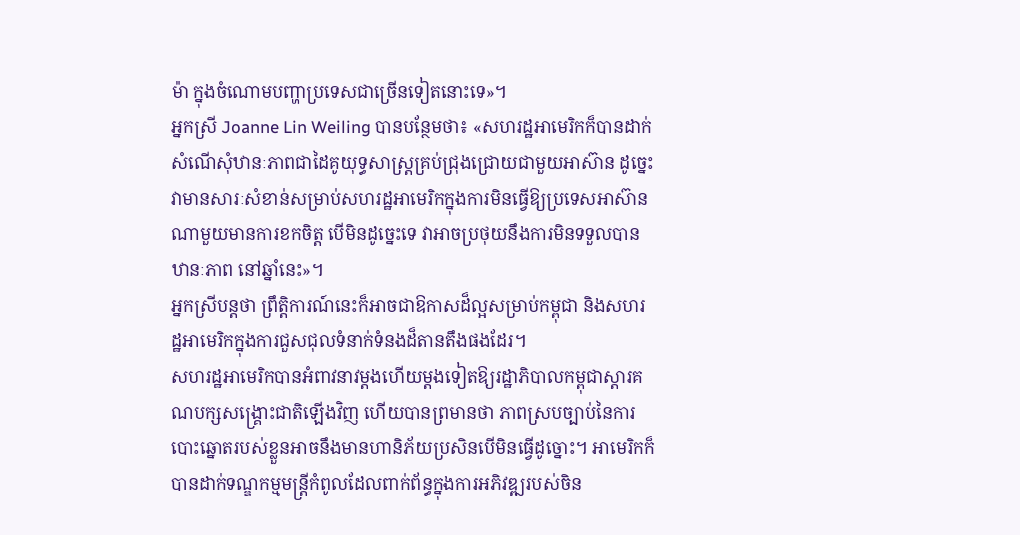ម៉ា ក្នុងចំណោមបញ្ហាប្រទេសជាច្រើនទៀតនោះទេ»។
អ្នកស្រី Joanne Lin Weiling បានបន្ថែមថា៖ «សហរដ្ឋអាមេរិកក៏បានដាក់សំណើសុំឋានៈភាពជាដៃគូយុទ្ធសាស្ត្រគ្រប់ជ្រុងជ្រោយជាមួយអាស៊ាន ដូច្នេះវាមានសារៈសំខាន់សម្រាប់សហរដ្ឋអាមេរិកក្នុងការមិនធ្វើឱ្យប្រទេសអាស៊ានណាមួយមានការខកចិត្ត បើមិនដូច្នេះទេ វាអាចប្រថុយនឹងការមិនទទួលបានឋានៈភាព នៅឆ្នាំនេះ»។
អ្នកស្រីបន្តថា ព្រឹត្តិការណ៍នេះក៏អាចជាឱកាសដ៏ល្អសម្រាប់កម្ពុជា និងសហរដ្ឋអាមេរិកក្នុងការជួសជុលទំនាក់ទំនងដ៏តានតឹងផងដែរ។
សហរដ្ឋអាមេរិកបានអំពាវនាវម្តងហើយម្តងទៀតឱ្យរដ្ឋាភិបាលកម្ពុជាស្តារគណបក្សសង្គ្រោះជាតិឡើងវិញ ហើយបានព្រមានថា ភាពស្របច្បាប់នៃការបោះឆ្នោតរបស់ខ្លួនអាចនឹងមានហានិភ័យប្រសិនបើមិនធ្វើដូច្នោះ។ អាមេរិកក៏បានដាក់ទណ្ឌកម្មមន្ត្រីកំពូលដែលពាក់ព័ន្ធក្នុងការអភិវឌ្ឍរបស់ចិន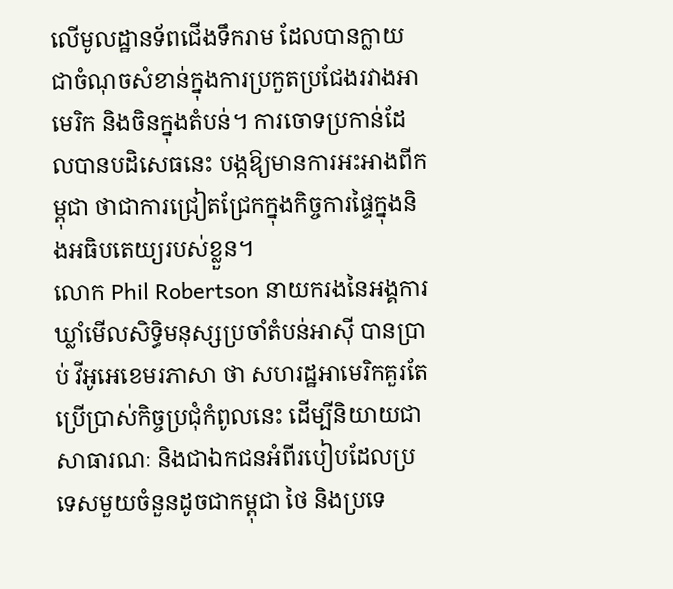លើមូលដ្ឋានទ័ពជើងទឹករាម ដែលបានក្លាយជាចំណុចសំខាន់ក្នុងការប្រកួតប្រជែងរវាងអាមេរិក និងចិនក្នុងតំបន់។ ការចោទប្រកាន់ដែលបានបដិសេធនេះ បង្កឱ្យមានការអះអាងពីកម្ពុជា ថាជាការជ្រៀតជ្រែកក្នុងកិច្ចការផ្ទៃក្នុងនិងអធិបតេយ្យរបស់ខ្លួន។
លោក Phil Robertson នាយករងនៃអង្គការឃ្លាំមើលសិទ្ធិមនុស្សប្រចាំតំបន់អាស៊ី បានប្រាប់ វីអូអេខេមរភាសា ថា សហរដ្ឋអាមេរិកគួរតែប្រើប្រាស់កិច្ចប្រជុំកំពូលនេះ ដើម្បីនិយាយជាសាធារណៈ និងជាឯកជនអំពីរបៀបដែលប្រទេសមួយចំនួនដូចជាកម្ពុជា ថៃ និងប្រទេ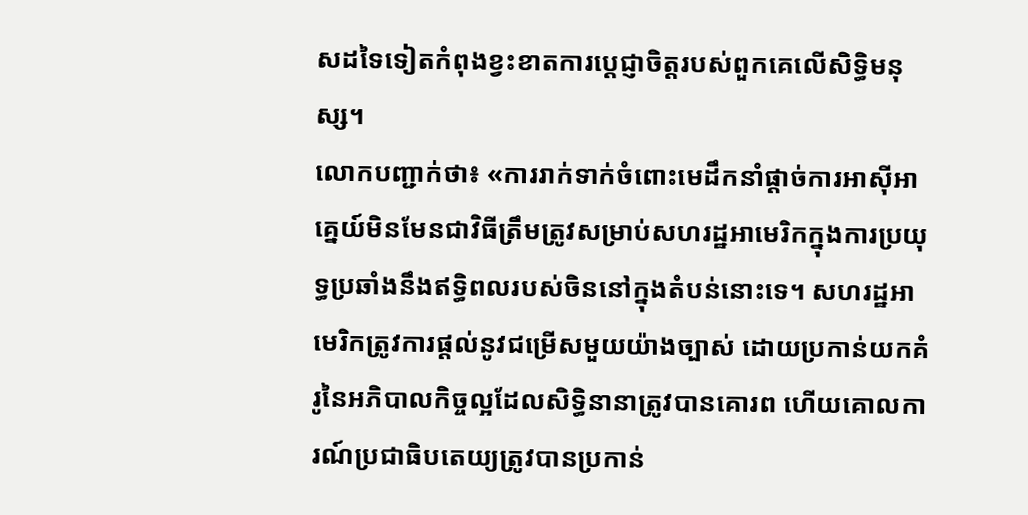សដទៃទៀតកំពុងខ្វះខាតការប្តេជ្ញាចិត្តរបស់ពួកគេលើសិទ្ធិមនុស្ស។
លោកបញ្ជាក់ថា៖ «ការរាក់ទាក់ចំពោះមេដឹកនាំផ្តាច់ការអាស៊ីអាគ្នេយ៍មិនមែនជាវិធីត្រឹមត្រូវសម្រាប់សហរដ្ឋអាមេរិកក្នុងការប្រយុទ្ធប្រឆាំងនឹងឥទ្ធិពលរបស់ចិននៅក្នុងតំបន់នោះទេ។ សហរដ្ឋអាមេរិកត្រូវការផ្តល់នូវជម្រើសមួយយ៉ាងច្បាស់ ដោយប្រកាន់យកគំរូនៃអភិបាលកិច្ចល្អដែលសិទ្ធិនានាត្រូវបានគោរព ហើយគោលការណ៍ប្រជាធិបតេយ្យត្រូវបានប្រកាន់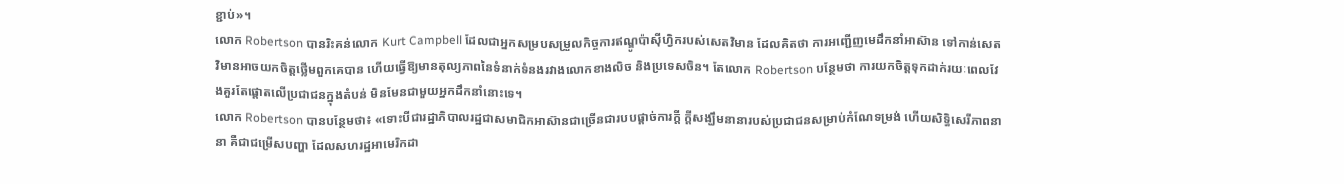ខ្ជាប់»។
លោក Robertson បានរិះគន់លោក Kurt Campbell ដែលជាអ្នកសម្របសម្រួលកិច្ចការឥណ្ឌូប៉ាស៊ីហ្វិករបស់សេតវិមាន ដែលគិតថា ការអញ្ជើញមេដឹកនាំអាស៊ាន ទៅកាន់សេតវិមានអាចយកចិត្តថ្លើមពួកគេបាន ហើយធ្វើឱ្យមានតុល្យភាពនៃទំនាក់ទំនងរវាងលោកខាងលិច និងប្រទេសចិន។ តែលោក Robertson បន្ថែមថា ការយកចិត្តទុកដាក់រយៈពេលវែងគួរតែផ្តោតលើប្រជាជនក្នុងតំបន់ មិនមែនជាមួយអ្នកដឹកនាំនោះទេ។
លោក Robertson បានបន្ថែមថា៖ «ទោះបីជារដ្ឋាភិបាលរដ្ឋជាសមាជិកអាស៊ានជាច្រើនជារបបផ្តាច់ការក្តី ក្តីសង្ឃឹមនានារបស់ប្រជាជនសម្រាប់កំណែទម្រង់ ហើយសិទ្ធិសេរីភាពនានា គឺជាជម្រើសបញ្ហា ដែលសហរដ្ឋអាមេរិកដា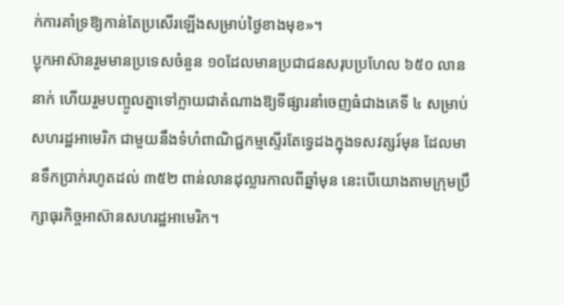ក់ការគាំទ្រឱ្យកាន់តែប្រសើរឡើងសម្រាប់ថ្ងៃខាងមុខ»។
ប្លុកអាស៊ានរួមមានប្រទេសចំនួន ១០ដែលមានប្រជាជនសរុបប្រហែល ៦៥០ លាននាក់ ហើយរួមបញ្ចូលគ្នាទៅក្លាយជាតំណាងឱ្យទីផ្សារនាំចេញធំជាងគេទី ៤ សម្រាប់សហរដ្ឋអាមេរិក ជាមួយនឹងទំហំពាណិជ្ជកម្មស្ទើរតែទ្វេដងក្នុងទសវត្សរ៍មុន ដែលមានទឹកប្រាក់រហូតដល់ ៣៥២ ពាន់លានដុល្លារកាលពីឆ្នាំមុន នេះបើយោងតាមក្រុមប្រឹក្សាធុរកិច្ចអាស៊ានសហរដ្ឋអាមេរិក។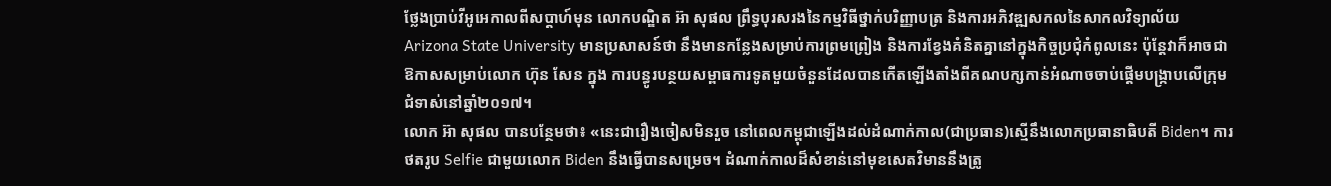ថ្លែងប្រាប់វីអូអេកាលពីសប្តាហ៍មុន លោកបណ្ឌិត អ៊ា សុផល ព្រឹទ្ធបុរសរងនៃកម្មវិធីថ្នាក់បរិញ្ញាបត្រ និងការអភិវឌ្ឍសកលនៃសាកលវិទ្យាល័យ Arizona State University មានប្រសាសន៍ថា នឹងមានកន្លែងសម្រាប់ការព្រមព្រៀង និងការខ្វែងគំនិតគ្នានៅក្នុងកិច្ចប្រជុំកំពូលនេះ ប៉ុន្តែវាក៏អាចជាឱកាសសម្រាប់លោក ហ៊ុន សែន ក្នុង ការបន្ធូរបន្ថយសម្ពាធការទូតមួយចំនួនដែលបានកើតឡើងតាំងពីគណបក្សកាន់អំណាចចាប់ផ្តើមបង្ក្រាបលើក្រុមជំទាស់នៅឆ្នាំ២០១៧។
លោក អ៊ា សុផល បានបន្ថែមថា៖ «នេះជារឿងចៀសមិនរួច នៅពេលកម្ពុជាឡើងដល់ដំណាក់កាល(ជាប្រធាន)ស្មើនឹងលោកប្រធានាធិបតី Biden។ ការថតរូប Selfie ជាមួយលោក Biden នឹងធ្វើបានសម្រេច។ ដំណាក់កាលដ៏សំខាន់នៅមុខសេតវិមាននឹងត្រូ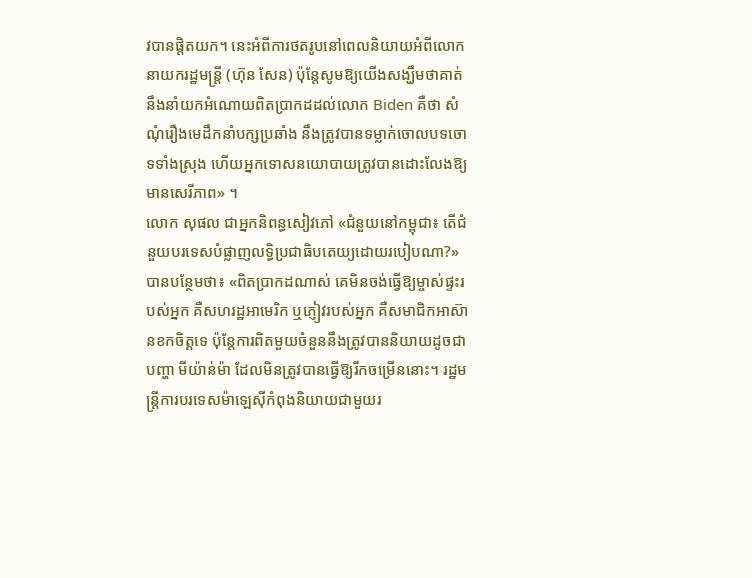វបានផ្តិតយក។ នេះអំពីការថតរូបនៅពេលនិយាយអំពីលោកនាយករដ្ឋមន្រ្តី (ហ៊ុន សែន) ប៉ុន្តែសូមឱ្យយើងសង្ឃឹមថាគាត់នឹងនាំយកអំណោយពិតប្រាកដដល់លោក Biden គឺថា សំណុំរឿងមេដឹកនាំបក្សប្រឆាំង នឹងត្រូវបានទម្លាក់ចោលបទចោទទាំងស្រុង ហើយអ្នកទោសនយោបាយត្រូវបានដោះលែងឱ្យមានសេរីភាព» ។
លោក សុផល ជាអ្នកនិពន្ធសៀវភៅ «ជំនួយនៅកម្ពុជា៖ តើជំនួយបរទេសបំផ្លាញលទ្ធិប្រជាធិបតេយ្យដោយរបៀបណា?»បានបន្ថែមថា៖ «ពិតប្រាកដណាស់ គេមិនចង់ធ្វើឱ្យម្ចាស់ផ្ទះរបស់អ្នក គឺសហរដ្ឋអាមេរិក ឬភ្ញៀវរបស់អ្នក គឺសមាជិកអាស៊ានខកចិត្តទេ ប៉ុន្តែការពិតមួយចំនួននឹងត្រូវបាននិយាយដូចជាបញ្ហា មីយ៉ាន់ម៉ា ដែលមិនត្រូវបានធ្វើឱ្យរីកចម្រើននោះ។ រដ្ឋមន្ត្រីការបរទេសម៉ាឡេស៊ីកំពុងនិយាយជាមួយរ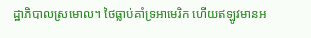ដ្ឋាភិបាលស្រមោល។ ថៃធ្លាប់គាំទ្រអាមេរិក ហើយឥឡូវមានអ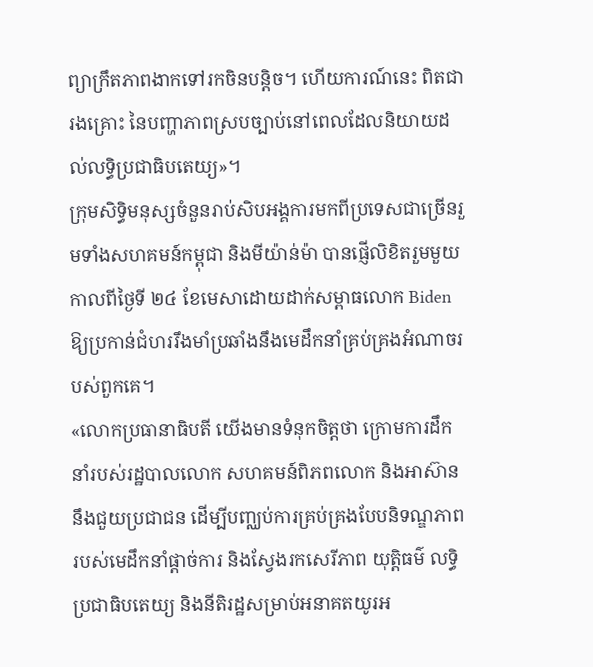ព្យាក្រឹតភាពងាកទៅរកចិនបន្តិច។ ហើយការណ៍នេះ ពិតជារងគ្រោះ នៃបញ្ហាភាពស្របច្បាប់នៅពេលដែលនិយាយដល់លទ្ធិប្រជាធិបតេយ្យ»។
ក្រុមសិទ្ធិមនុស្សចំនួនរាប់សិបអង្គការមកពីប្រទេសជាច្រើនរួមទាំងសហគមន៍កម្ពុជា និងមីយ៉ាន់ម៉ា បានផ្ញើលិខិតរួមមួយកាលពីថ្ងៃទី ២៤ ខែមេសាដោយដាក់សម្ពាធលោក Biden ឱ្យប្រកាន់ជំហររឹងមាំប្រឆាំងនឹងមេដឹកនាំគ្រប់គ្រងអំណាចរបស់ពួកគេ។
«លោកប្រធានាធិបតី យើងមានទំនុកចិត្តថា ក្រោមការដឹកនាំរបស់រដ្ឋបាលលោក សហគមន៍ពិភពលោក និងអាស៊ាន នឹងជួយប្រជាជន ដើម្បីបញ្ឈប់ការគ្រប់គ្រងបែបនិទណ្ឌភាពរបស់មេដឹកនាំផ្តាច់ការ និងស្វែងរកសេរីភាព យុត្តិធម៌ លទ្ធិប្រជាធិបតេយ្យ និងនីតិរដ្ឋសម្រាប់អនាគតយូរអ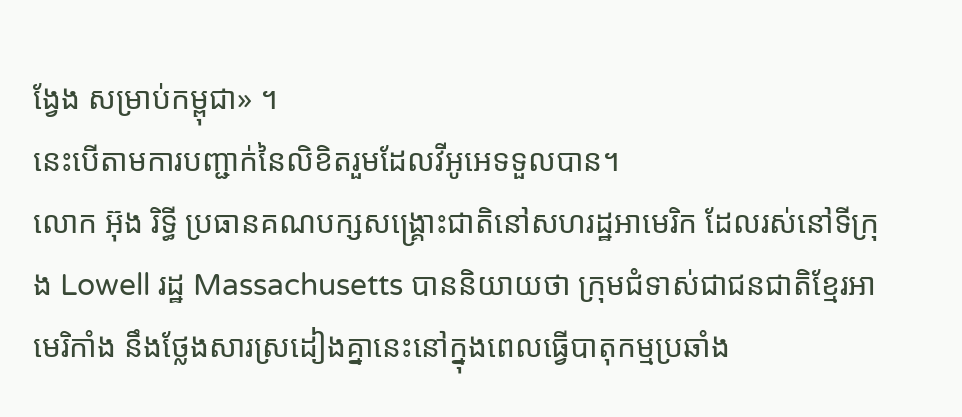ង្វែង សម្រាប់កម្ពុជា» ។
នេះបើតាមការបញ្ជាក់នៃលិខិតរួមដែលវីអូអេទទួលបាន។
លោក អ៊ុង រិទ្ធី ប្រធានគណបក្សសង្រ្គោះជាតិនៅសហរដ្ឋអាមេរិក ដែលរស់នៅទីក្រុង Lowell រដ្ឋ Massachusetts បាននិយាយថា ក្រុមជំទាស់ជាជនជាតិខ្មែរអាមេរិកាំង នឹងថ្លែងសារស្រដៀងគ្នានេះនៅក្នុងពេលធ្វើបាតុកម្មប្រឆាំង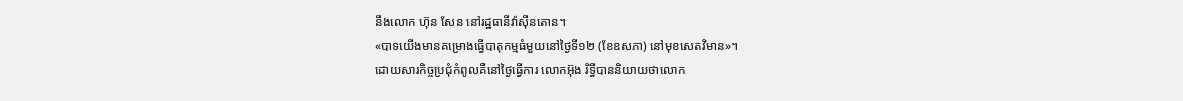នឹងលោក ហ៊ុន សែន នៅរដ្ឋធានីវ៉ាស៊ីនតោន។
«បាទយើងមានគម្រោងធ្វើបាតុកម្មធំមួយនៅថ្ងៃទី១២ (ខែឧសភា) នៅមុខសេតវិមាន»។
ដោយសារកិច្ចប្រជុំកំពូលគឺនៅថ្ងៃធ្វើការ លោកអ៊ុង រិទ្ធីបាននិយាយថាលោក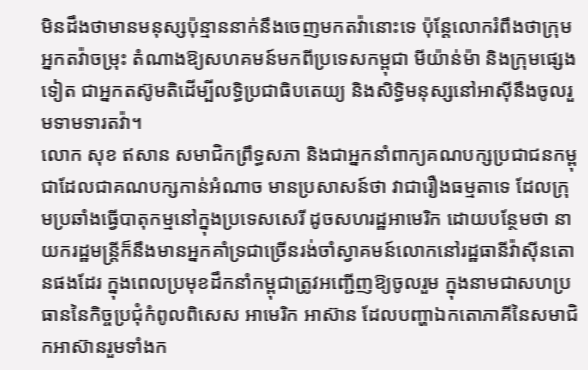មិនដឹងថាមានមនុស្សប៉ុន្មាននាក់នឹងចេញមកតវ៉ានោះទេ ប៉ុន្តែលោករំពឹងថាក្រុមអ្នកតវ៉ាចម្រុះ តំណាងឱ្យសហគមន៍មកពីប្រទេសកម្ពុជា មីយ៉ាន់ម៉ា និងក្រុមផ្សេងទៀត ជាអ្នកតស៊ូមតិដើម្បីលទ្ធិប្រជាធិបតេយ្យ និងសិទ្ធិមនុស្សនៅអាស៊ីនឹងចូលរួមទាមទារតវ៉ា។
លោក សុខ ឥសាន សមាជិកព្រឹទ្ធសភា និងជាអ្នកនាំពាក្យគណបក្សប្រជាជនកម្ពុជាដែលជាគណបក្សកាន់អំណាច មានប្រសាសន៍ថា វាជារឿងធម្មតាទេ ដែលក្រុមប្រឆាំងធ្វើបាតុកម្មនៅក្នុងប្រទេសសេរី ដូចសហរដ្ឋអាមេរិក ដោយបន្ថែមថា នាយករដ្ឋមន្ត្រីក៏នឹងមានអ្នកគាំទ្រជាច្រើនរង់ចាំស្វាគមន៍លោកនៅរដ្ឋធានីវ៉ាស៊ីនតោនផងដែរ ក្នុងពេលប្រមុខដឹកនាំកម្ពុជាត្រូវអញ្ជើញឱ្យចូលរួម ក្នុងនាមជាសហប្រធាននៃកិច្ចប្រជុំកំពូលពិសេស អាមេរិក អាស៊ាន ដែលបញ្ហាឯកតោភាគីនៃសមាជិកអាស៊ានរួមទាំងក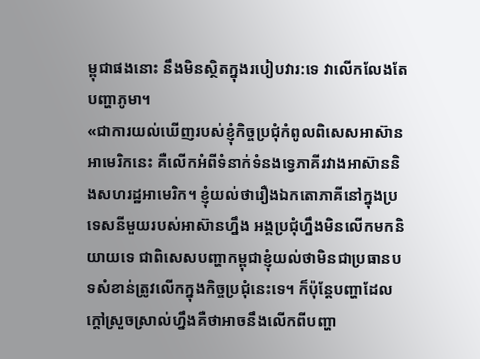ម្ពុជាផងនោះ នឹងមិនស្ថិតក្នុងរបៀបវារ:ទេ វាលើកលែងតែបញ្ហាភូមា។
«ជាការយល់ឃើញរបស់ខ្ញុំកិច្ចប្រជុំកំពូលពិសេសអាស៊ានអាមេរិកនេះ គឺលើកអំពីទំនាក់ទំនងទ្វេភាគីរវាងអាស៊ាននិងសហរដ្ឋអាមេរិក។ ខ្ញុំយល់ថារឿងឯកតោភាគីនៅក្នុងប្រទេសនីមួយរបស់អាស៊ានហ្នឹង អង្គប្រជុំហ្នឹងមិនលើកមកនិយាយទេ ជាពិសេសបញ្ហាកម្ពុជាខ្ញុំយល់ថាមិនជាប្រធានបទសំខាន់ត្រូវលើកក្នុងកិច្ចប្រជុំនេះទេ។ ក៏ប៉ុន្តែបញ្ហាដែលក្តៅស្រួចស្រាល់ហ្នឹងគឺថាអាចនឹងលើកពីបញ្ហា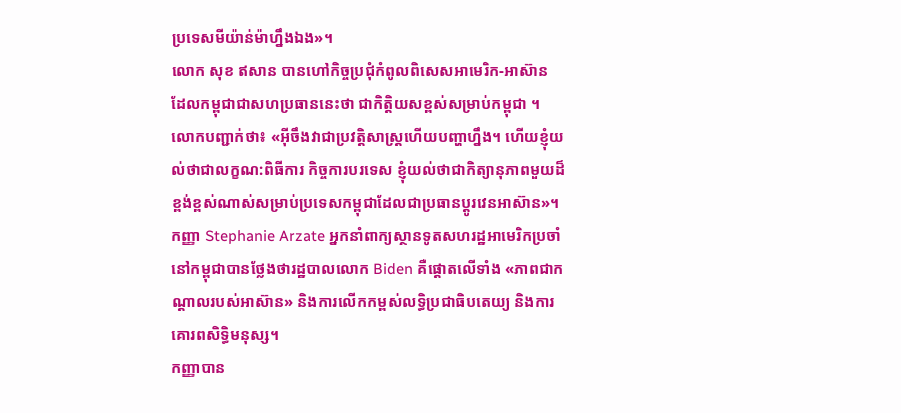ប្រទេសមីយ៉ាន់ម៉ាហ្នឹងឯង»។
លោក សុខ ឥសាន បានហៅកិច្ចប្រជុំកំពូលពិសេសអាមេរិក-អាស៊ាន ដែលកម្ពុជាជាសហប្រធាននេះថា ជាកិត្តិយសខ្ពស់សម្រាប់កម្ពុជា ។
លោកបញ្ជាក់ថា៖ «អ៊ីចឹងវាជាប្រវត្តិសាស្ត្រហើយបញ្ហាហ្នឹង។ ហើយខ្ញុំយល់ថាជាលក្ខណ:ពិធីការ កិច្ចការបរទេស ខ្ញុំយល់ថាជាកិត្យានុភាពមួយដ៏ខ្ពង់ខ្ពស់ណាស់សម្រាប់ប្រទេសកម្ពុជាដែលជាប្រធានប្តូរវេនអាស៊ាន»។
កញ្ញា Stephanie Arzate អ្នកនាំពាក្យស្ថានទូតសហរដ្ឋអាមេរិកប្រចាំនៅកម្ពុជាបានថ្លែងថារដ្ឋបាលលោក Biden គឺផ្តោតលើទាំង «ភាពជាកណ្តាលរបស់អាស៊ាន» និងការលើកកម្ពស់លទ្ធិប្រជាធិបតេយ្យ និងការគោរពសិទ្ធិមនុស្ស។
កញ្ញាបាន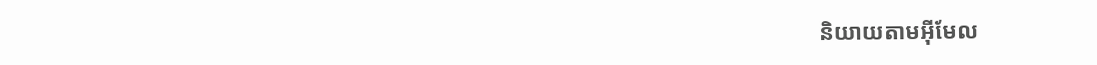និយាយតាមអ៊ីមែល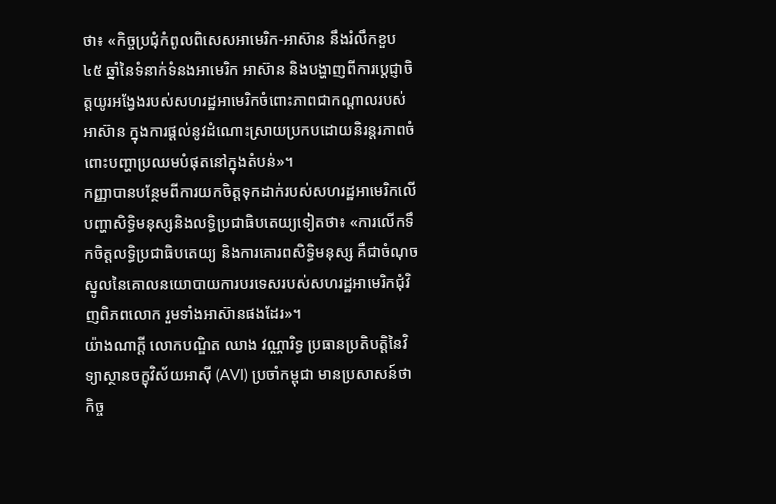ថា៖ «កិច្ចប្រជុំកំពូលពិសេសអាមេរិក-អាស៊ាន នឹងរំលឹកខួប ៤៥ ឆ្នាំនៃទំនាក់ទំនងអាមេរិក អាស៊ាន និងបង្ហាញពីការប្តេជ្ញាចិត្តយូរអង្វែងរបស់សហរដ្ឋអាមេរិកចំពោះភាពជាកណ្តាលរបស់អាស៊ាន ក្នុងការផ្តល់នូវដំណោះស្រាយប្រកបដោយនិរន្តរភាពចំពោះបញ្ហាប្រឈមបំផុតនៅក្នុងតំបន់»។
កញ្ញាបានបន្ថែមពីការយកចិត្តទុកដាក់របស់សហរដ្ឋអាមេរិកលើបញ្ហាសិទ្ធិមនុស្សនិងលទ្ធិប្រជាធិបតេយ្យទៀតថា៖ «ការលើកទឹកចិត្តលទ្ធិប្រជាធិបតេយ្យ និងការគោរពសិទ្ធិមនុស្ស គឺជាចំណុចស្នូលនៃគោលនយោបាយការបរទេសរបស់សហរដ្ឋអាមេរិកជុំវិញពិភពលោក រួមទាំងអាស៊ានផងដែរ»។
យ៉ាងណាក្តី លោកបណ្ឌិត ឈាង វណ្ណារិទ្ធ ប្រធានប្រតិបត្តិនៃវិទ្យាស្ថានចក្ខុវិស័យអាស៊ី (AVI) ប្រចាំកម្ពុជា មានប្រសាសន៍ថា កិច្ច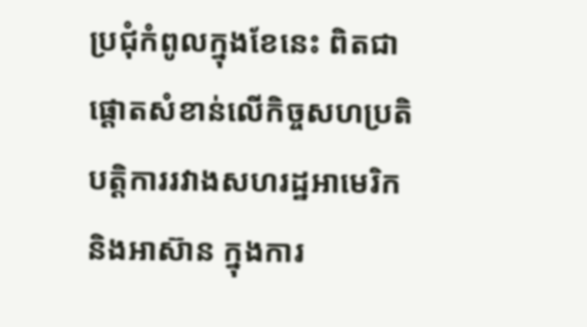ប្រជុំកំពូលក្នុងខែនេះ ពិតជាផ្តោតសំខាន់លើកិច្ចសហប្រតិបត្តិការរវាងសហរដ្ឋអាមេរិក និងអាស៊ាន ក្នុងការ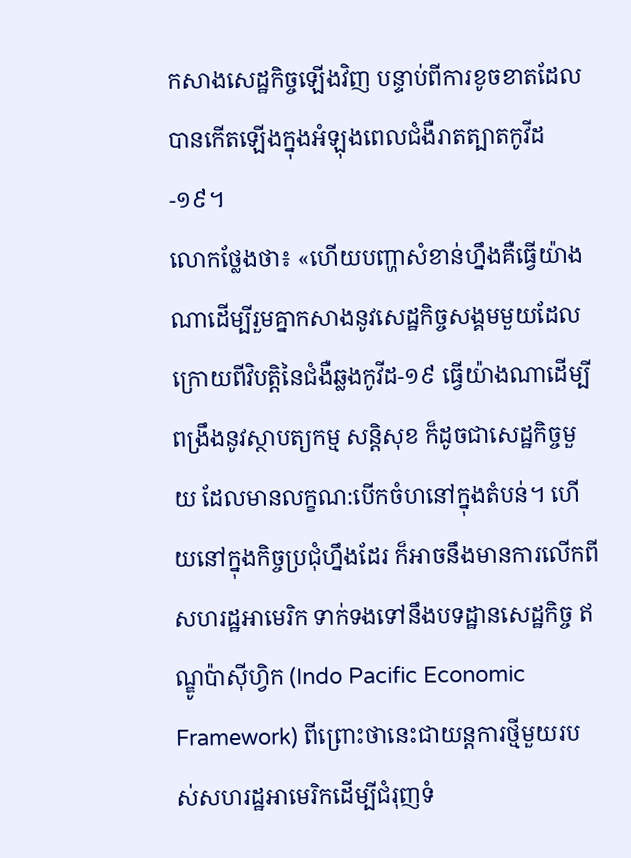កសាងសេដ្ឋកិច្ចឡើងវិញ បន្ទាប់ពីការខូចខាតដែលបានកើតឡើងក្នុងអំឡុងពេលជំងឺរាតត្បាតកូវីដ-១៩។
លោកថ្លែងថា៖ «ហើយបញ្ហាសំខាន់ហ្នឹងគឺធ្វើយ៉ាងណាដើម្បីរួមគ្នាកសាងនូវសេដ្ឋកិច្ចសង្គមមួយដែលក្រោយពីវិបត្តិនៃជំងឺឆ្លងកូវីដ-១៩ ធ្វើយ៉ាងណាដើម្បីពង្រឹងនូវស្ថាបត្យកម្ម សន្តិសុខ ក៏ដូចជាសេដ្ឋកិច្ចមួយ ដែលមានលក្ខណ:បើកចំហនៅក្នុងតំបន់។ ហើយនៅក្នុងកិច្ចប្រជុំហ្នឹងដែរ ក៏អាចនឹងមានការលើកពីសហរដ្ឋអាមេរិក ទាក់ទងទៅនឹងបទដ្ឋានសេដ្ឋកិច្ច ឥណ្ឌូប៉ាស៊ីហ្វិក (Indo Pacific Economic Framework) ពីព្រោះថានេះជាយន្តការថ្មីមួយរបស់សហរដ្ឋអាមេរិកដើម្បីជំរុញទំ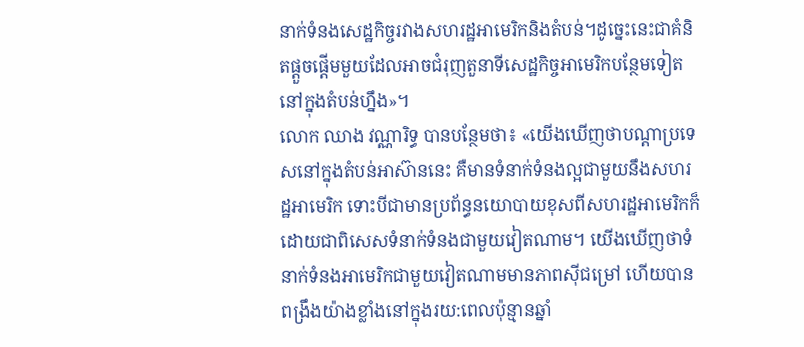នាក់ទំនងសេដ្ឋកិច្ចរវាងសហរដ្ឋអាមេរិកនិងតំបន់។ដូច្នេះនេះជាគំនិតផ្តួចផ្តើមមួយដែលអាចជំរុញតួនាទីសេដ្ឋកិច្ចអាមេរិកបន្ថែមទៀតនៅក្នុងតំបន់ហ្នឹង»។
លោក ឈាង វណ្ណារិទ្ធ បានបន្ថែមថា៖ «យើងឃើញថាបណ្តាប្រទេសនៅក្នុងតំបន់អាស៊ាននេះ គឺមានទំនាក់ទំនងល្អជាមួយនឹងសហរដ្ឋអាមេរិក ទោះបីជាមានប្រព័ន្ធនយោបាយខុសពីសហរដ្ឋអាមេរិកក៏ដោយជាពិសេសទំនាក់ទំនងជាមួយវៀតណាម។ យើងឃើញថាទំនាក់ទំនងអាមេរិកជាមួយវៀតណាមមានភាពស៊ីជម្រៅ ហើយបានពង្រឹងយ៉ាងខ្លាំងនៅក្នុងរយ:ពេលប៉ុន្មានឆ្នាំ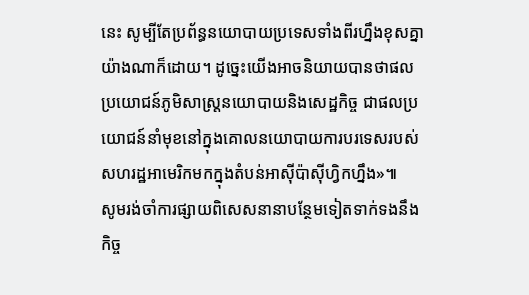នេះ សូម្បីតែប្រព័ន្ធនយោបាយប្រទេសទាំងពីរហ្នឹងខុសគ្នាយ៉ាងណាក៏ដោយ។ ដូច្នេះយើងអាចនិយាយបានថាផលប្រយោជន៍ភូមិសាស្ត្រនយោបាយនិងសេដ្ឋកិច្ច ជាផលប្រយោជន៍នាំមុខនៅក្នុងគោលនយោបាយការបរទេសរបស់សហរដ្ឋអាមេរិកមកក្នុងតំបន់អាស៊ីប៉ាស៊ីហ្វិកហ្នឹង»៕
សូមរង់ចាំការផ្សាយពិសេសនានាបន្ថែមទៀតទាក់ទងនឹងកិច្ច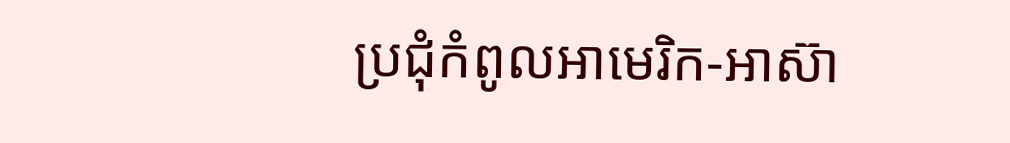ប្រជុំកំពូលអាមេរិក-អាស៊ា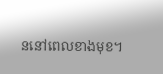ននៅពេលខាងមុខ។